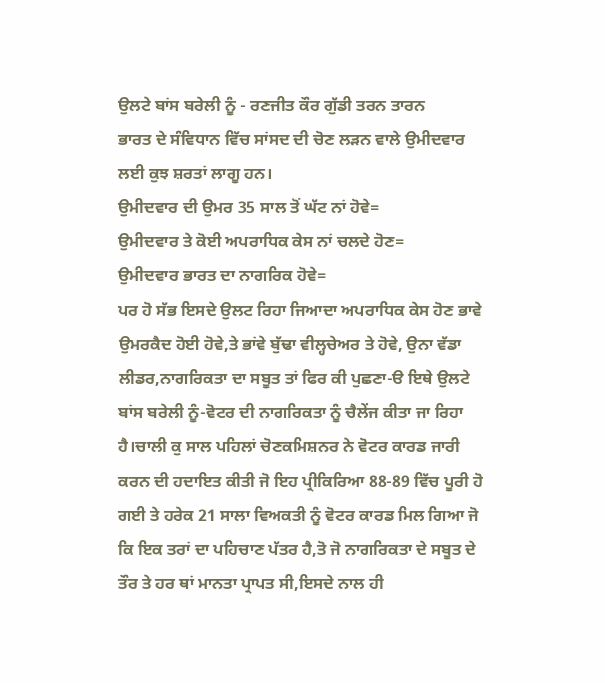ਉਲਟੇ ਬਾਂਸ ਬਰੇਲੀ ਨੂੰ - ਰਣਜੀਤ ਕੌਰ ਗੁੱਡੀ ਤਰਨ ਤਾਰਨ
ਭਾਰਤ ਦੇ ਸੰਵਿਧਾਨ ਵਿੱਚ ਸਾਂਸਦ ਦੀ ਚੋਣ ਲੜਨ ਵਾਲੇ ਉਮੀਦਵਾਰ ਲਈ ਕੁਝ ਸ਼ਰਤਾਂ ਲਾਗੂ ਹਨ।
ਉਮੀਦਵਾਰ ਦੀ ਉਮਰ 35 ਸਾਲ ਤੋਂ ਘੱਟ ਨਾਂ ਹੋਵੇ=
ਉਮੀਦਵਾਰ ਤੇ ਕੋਈ ਅਪਰਾਧਿਕ ਕੇਸ ਨਾਂ ਚਲਦੇ ਹੋਣ=
ਉਮੀਦਵਾਰ ਭਾਰਤ ਦਾ ਨਾਗਰਿਕ ਹੋਵੇ=
ਪਰ ਹੋ ਸੱਭ ਇਸਦੇ ਉਲਟ ਰਿਹਾ ਜਿਆਦਾ ਅਪਰਾਧਿਕ ਕੇਸ ਹੋਣ ਭਾਵੇ ਉਮਰਕੈਦ ਹੋਈ ਹੋਵੇ,ਤੇ ਭਾਂਵੇ ਬੁੱਢਾ ਵੀਲ੍ਹਚੇਅਰ ਤੇ ਹੋਵੇ, ਉਨਾ ਵੱਡਾ ਲੀਡਰ,ਨਾਗਰਿਕਤਾ ਦਾ ਸਬੂਤ ਤਾਂ ਫਿਰ ਕੀ ਪੁਛਣਾ-ੳ ਇਥੇ ਉਲਟੇ ਬਾਂਸ ਬਰੇਲੀ ਨੂੰ-ਵੋਟਰ ਦੀ ਨਾਗਰਿਕਤਾ ਨੂੰ ਚੈਲੇਂਜ ਕੀਤਾ ਜਾ ਰਿਹਾ ਹੈ।ਚਾਲੀ ਕੁ ਸਾਲ ਪਹਿਲਾਂ ਚੋਣਕਮਿਸ਼ਨਰ ਨੇ ਵੋਟਰ ਕਾਰਡ ਜਾਰੀ ਕਰਨ ਦੀ ਹਦਾਇਤ ਕੀਤੀ ਜੋ ਇਹ ਪ੍ਰੀਕਿਰਿਆ 88-89 ਵਿੱਚ ਪੂਰੀ ਹੋ ਗਈ ਤੇ ਹਰੇਕ 21 ਸਾਲਾ ਵਿਅਕਤੀ ਨੂੰ ਵੋਟਰ ਕਾਰਡ ਮਿਲ ਗਿਆ ਜੋ ਕਿ ਇਕ ਤਰਾਂ ਦਾ ਪਹਿਚਾਣ ਪੱਤਰ ਹੈ,ਤੋ ਜੋ ਨਾਗਰਿਕਤਾ ਦੇ ਸਬੂਤ ਦੇ ਤੌਰ ਤੇ ਹਰ ਥਾਂ ਮਾਨਤਾ ਪ੍ਰਾਪਤ ਸੀ,ਇਸਦੇ ਨਾਲ ਹੀ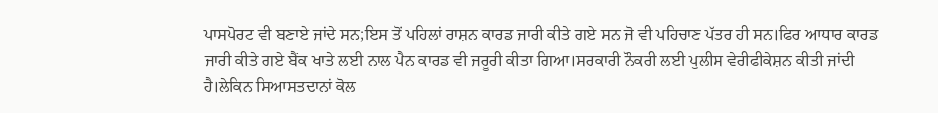ਪਾਸਪੋਰਟ ਵੀ ਬਣਾਏ ਜਾਂਦੇ ਸਨ;ਇਸ ਤੋਂ ਪਹਿਲਾਂ ਰਾਸ਼ਨ ਕਾਰਡ ਜਾਰੀ ਕੀਤੇ ਗਏ ਸਨ ਜੋ ਵੀ ਪਹਿਚਾਣ ਪੱਤਰ ਹੀ ਸਨ।ਫਿਰ ਆਧਾਰ ਕਾਰਡ ਜਾਰੀ ਕੀਤੇ ਗਏ ਬੈਂਕ ਖਾਤੇ ਲਈ ਨਾਲ ਪੈਨ ਕਾਰਡ ਵੀ ਜਰੂਰੀ ਕੀਤਾ ਗਿਆ।ਸਰਕਾਰੀ ਨੌਕਰੀ ਲਈ ਪੁਲੀਸ ਵੇਰੀਫੀਕੇਸ਼ਨ ਕੀਤੀ ਜਾਂਦੀ ਹੈ।ਲੇਕਿਨ ਸਿਆਸਤਦਾਨਾਂ ਕੋਲ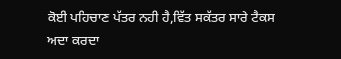ਕੋਈ ਪਹਿਚਾਣ ਪੱਤਰ ਨਹੀ ਹੈ,ਵਿੱਤ ਸਕੱਤਰ ਸਾਰੇ ਟੈਕਸ ਅਦਾ ਕਰਦਾ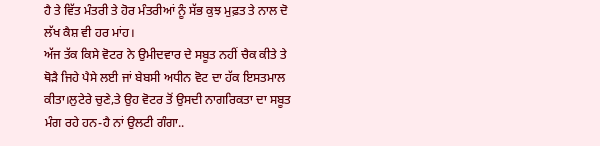ਹੈ ਤੇ ਵਿੱਤ ਮੰਤਰੀ ਤੇ ਹੋਰ ਮੰਤਰੀਆਂ ਨੂੰ ਸੱਭ ਕੁਝ ਮੁਫ਼ਤ ਤੇ ਨਾਲ ਦੋ ਲੱਖ ਕੈਸ਼ ਵੀ ਹਰ ਮਾਂਹ।
ਅੱਜ ਤੱਕ ਕਿਸੇ ਵੋਟਰ ਨੇ ਉਮੀਦਵਾਰ ਦੇ ਸਬੂਤ ਨਹੀਂ ਚੈਕ ਕੀਤੇ ਤੇ ਥੋੜੈ ਜਿਹੇ ਪੈਸੇ ਲਈ ਜਾਂ ਬੇਬਸੀ ਅਧੀਨ ਵੋਟ ਦਾ ਹੱਕ ਇਸਤਮਾਲ ਕੀਤਾ।ਲੁਟੇਰੇ ਚੁਣੇ,ਤੇ ਉਹ ਵੋਟਰ ਤੋਂ ਉਸਦੀ ਨਾਗਰਿਕਤਾ ਦਾ ਸਬੂਤ ਮੰਗ ਰਹੇ ਹਨ-ਹੈ ਨਾਂ ਉਲਟੀ ਗੰਗਾ..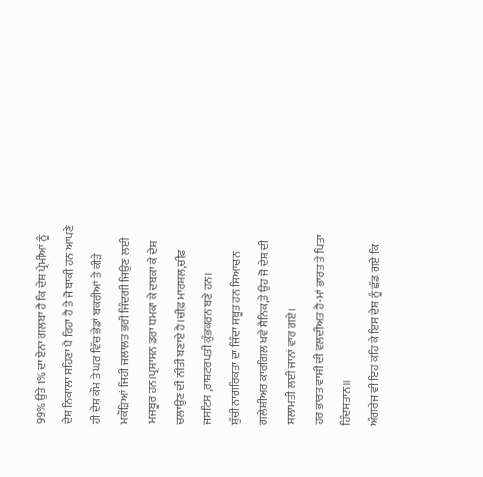99% ਉਤੇ 1% ਦਾ ਏਨਾ ਗਲਬਾ ਹੈ ਕਿ ਦੇਸ਼ ਪ੍ਰੇਮੀਆਂ ਨੂੰ ਦੇਸ਼ ਨਿਕਾਲਾ ਸਹਿਣਾ ਪੈ ਰਿਹਾ ਹੈ ਤੇ ਜੋ ਬਾਕੀ ਹਨ ਆਪਣੇ ਹੀ ਦੇਸ਼ ਕੌਮ ਤੇ ਘਰ ਵਿੱਚ ਭੇਡਾਂ ਬਕਰੀਆਂ ਤੇ ਕੀੜੇ ਮਕੌੜਿਆਂ ਜਿਹੀ ਜਲਾਲਤ ਭਰੀ ਜਿੰਦਗੀ ਜਿਉਣ ਲਈ ਮਜਬੂਰ ਹਨ।ਪ੍ਰਸ਼ਾਸਨ ਡਰਾ ਧਮਕਾ ਕੇ ਦਬਕਾ ਕੇ ਦੇਸ਼ ਚਲਾਉਣ ਦੀ ਨੀਤੀ ਬਣਾਏ ਹੈ।ਚੀਫ਼ ਮਾਰਸ਼ਲ,ਚੀਫ਼ ਜਸਟਿਸ ,ਰਾਸ਼ਟਰਪਤੀ ਕੁੰਭਕਰਨ ਬਣੇ ਹਨ।
ਸ਼ੁੱਚੀ ਨਾਗਰਿਕਤਾ ਦਾ ਜਿੰਦਾ ਸਬੂਤ ਹਨ ਸਿਆਚਨ ਗਲੇਸ਼ੀਅਰ ਕਾਰਗਿਲ ਖਵੇ ਸੈਨਿਕ,ਤੇ ਉਹ ਜੋ ਦੇਸ਼ ਦੀ ਸਲਾਮਤੀ ਲਈ ਜਾਨਾਂ ਵਾਰ ਗਏ।
ਹਰ ਭਾਰਤ ਵਾਸੀ ਦੀ ਵਲਦੀਅਤ ਹੈ-ਮਾਂ ਭਾਰਤ ਤੇ ਪਿਤਾ ਹਿੰਦਸਤਾਨ॥
ਅੰਗਰੇਜ ਵੀ ਇਹ ਕਹਿ ਕੇ ਇਸ ਦੇਸ਼ ਨੂੰ ਛੱਡ ਗਏ ਕਿ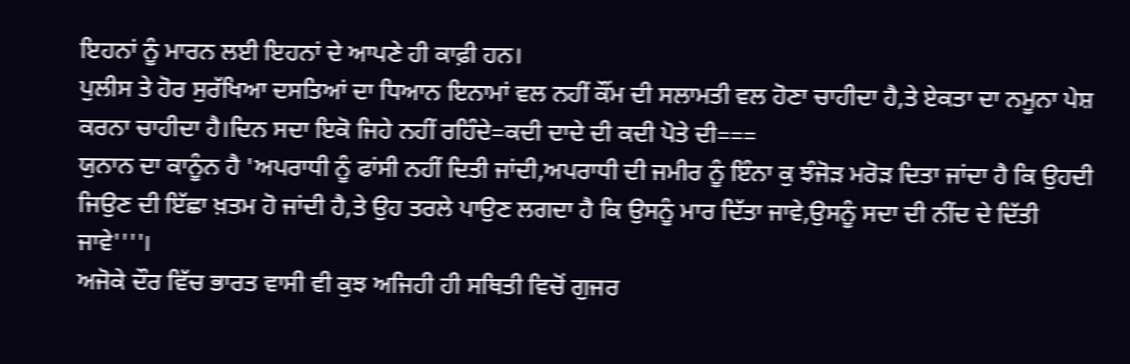ਇਹਨਾਂ ਨੂੰ ਮਾਰਨ ਲਈ ਇਹਨਾਂ ਦੇ ਆਪਣੇ ਹੀ ਕਾਫ਼ੀ ਹਨ।
ਪੁਲੀਸ ਤੇ ਹੋਰ ਸੁਰੱਖਿਆ ਦਸਤਿਆਂ ਦਾ ਧਿਆਨ ਇਨਾਮਾਂ ਵਲ ਨਹੀਂ ਕੌਂਮ ਦੀ ਸਲਾਮਤੀ ਵਲ ਹੋਣਾ ਚਾਹੀਦਾ ਹੈ,ਤੇ ਏਕਤਾ ਦਾ ਨਮੂਨਾ ਪੇਸ਼ ਕਰਨਾ ਚਾਹੀਦਾ ਹੈ।ਦਿਨ ਸਦਾ ਇਕੋ ਜਿਹੇ ਨਹੀਂ ਰਹਿੰਦੇ=ਕਦੀ ਦਾਦੇ ਦੀ ਕਦੀ ਪੋਤੇ ਦੀ===
ਯੁਨਾਨ ਦਾ ਕਾਨੂੰਨ ਹੈ 'ਅਪਰਾਧੀ ਨੂੰ ਫਾਂਸੀ ਨਹੀਂ ਦਿਤੀ ਜਾਂਦੀ,ਅਪਰਾਧੀ ਦੀ ਜਮੀਰ ਨੂੰ ਇੰਨਾ ਕੁ ਝੰਜੋੜ ਮਰੋੜ ਦਿਤਾ ਜਾਂਦਾ ਹੈ ਕਿ ਉਹਦੀ ਜਿਉਣ ਦੀ ਇੱਛਾ ਖ਼ਤਮ ਹੋ ਜਾਂਦੀ ਹੈ,ਤੇ ਉਹ ਤਰਲੇ ਪਾਉਣ ਲਗਦਾ ਹੈ ਕਿ ਉਸਨੂੰ ਮਾਰ ਦਿੱਤਾ ਜਾਵੇ,ਉਸਨੂੰ ਸਦਾ ਦੀ ਨੀਂਦ ਦੇ ਦਿੱਤੀ ਜਾਵੇ''''।
ਅਜੋਕੇ ਦੌਰ ਵਿੱਚ ਭਾਰਤ ਵਾਸੀ ਵੀ ਕੁਝ ਅਜਿਹੀ ਹੀ ਸਥਿਤੀ ਵਿਚੋਂ ਗੁਜਰ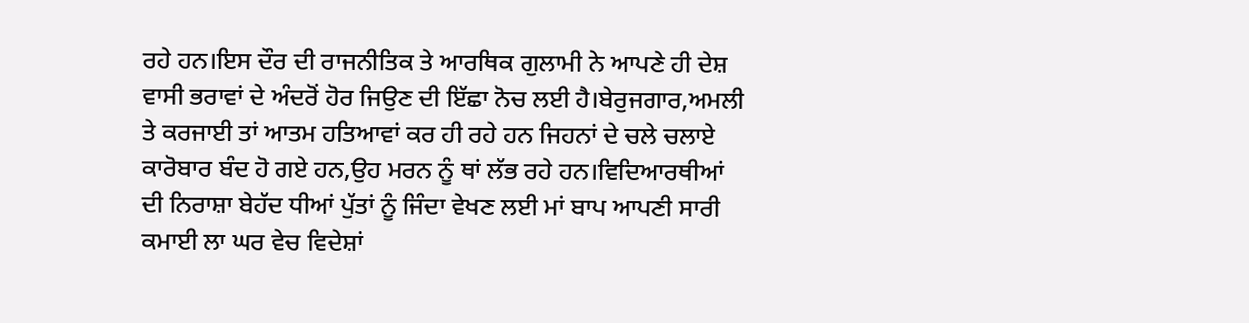ਰਹੇ ਹਨ।ਇਸ ਦੌਰ ਦੀ ਰਾਜਨੀਤਿਕ ਤੇ ਆਰਥਿਕ ਗੁਲਾਮੀ ਨੇ ਆਪਣੇ ਹੀ ਦੇਸ਼ ਵਾਸੀ ਭਰਾਵਾਂ ਦੇ ਅੰਦਰੋਂ ਹੋਰ ਜਿਉਣ ਦੀ ਇੱਛਾ ਨੋਚ ਲਈ ਹੈ।ਬੇਰੁਜਗਾਰ,ਅਮਲੀ ਤੇ ਕਰਜਾਈ ਤਾਂ ਆਤਮ ਹਤਿਆਵਾਂ ਕਰ ਹੀ ਰਹੇ ਹਨ ਜਿਹਨਾਂ ਦੇ ਚਲੇ ਚਲਾਏ ਕਾਰੋਬਾਰ ਬੰਦ ਹੋ ਗਏ ਹਨ,ਉਹ ਮਰਨ ਨੂੰ ਥਾਂ ਲੱਭ ਰਹੇ ਹਨ।ਵਿਦਿਆਰਥੀਆਂ ਦੀ ਨਿਰਾਸ਼ਾ ਬੇਹੱਦ ਧੀਆਂ ਪੁੱਤਾਂ ਨੂੰ ਜਿੰਦਾ ਵੇਖਣ ਲਈ ਮਾਂ ਬਾਪ ਆਪਣੀ ਸਾਰੀ ਕਮਾਈ ਲਾ ਘਰ ਵੇਚ ਵਿਦੇਸ਼ਾਂ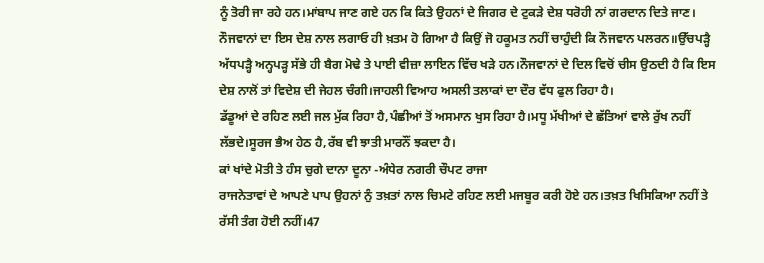ਨੂੰ ਤੋਰੀ ਜਾ ਰਹੇ ਹਨ।ਮਾਂਬਾਪ ਜਾਣ ਗਏ ਹਨ ਕਿ ਕਿਤੇ ਉਹਨਾਂ ਦੇ ਜਿਗਰ ਦੇ ਟੁਕੜੇ ਦੇਸ਼ ਧਰੋਹੀ ਨਾਂ ਗਰਦਾਨ ਦਿਤੇ ਜਾਣ।
ਨੌਜਵਾਨਾਂ ਦਾ ਇਸ ਦੇਸ਼ ਨਾਲ ਲਗਾਓ ਹੀ ਖ਼ਤਮ ਹੋ ਗਿਆ ਹੈ ਕਿਉਂ ਜੋ ਹਕੂਮਤ ਨਹੀਂ ਚਾਹੁੰਦੀ ਕਿ ਨੌਜਵਾਨ ਪਲਰਨ॥ਉੱਚਪੜ੍ਹੈ ਅੱਧਪੜ੍ਹੈ ਅਨ੍ਹਪੜ੍ਹ ਸੱਭੇ ਹੀ ਬੈਗ ਮੋਢੇ ਤੇ ਪਾਈ ਵੀਜ਼ਾ ਲਾਇਨ ਵਿੱਚ ਖੜੇ ਹਨ।ਨੌਜਵਾਨਾਂ ਦੇ ਦਿਲ ਵਿਚੋਂ ਚੀਸ ਉਠਦੀ ਹੈ ਕਿ ਇਸ ਦੇਸ਼ ਨਾਲੋਂ ਤਾਂ ਵਿਦੇਸ਼ ਦੀ ਜੇਹਲ ਚੰਗੀ।ਜਾਹਲੀ ਵਿਆਹ ਅਸਲੀ ਤਲਾਕਾਂ ਦਾ ਦੌਰ ਵੱਧ ਫੁਲ ਰਿਹਾ ਹੈ।
ਡੱਡੂਆਂ ਦੇ ਰਹਿਣ ਲਈ ਜਲ ਮੁੱਕ ਰਿਹਾ ਹੈ,ਪੰਛੀਆਂ ਤੋਂ ਅਸਮਾਨ ਖੁਸ ਰਿਹਾ ਹੈ।ਮਧੂ ਮੱਖੀਆਂ ਦੇ ਛੱਤਿਆਂ ਵਾਲੇ ਰੁੱਖ ਨਹੀਂ ਲੱਭਦੇ।ਸੂਰਜ ਭੈਅ ਹੇਠ ਹੈ,ਰੱਬ ਵੀ ਝਾਤੀ ਮਾਰਨੌਂ ਝਕਦਾ ਹੈ।
ਕਾਂ ਖਾਂਦੇ ਮੋਤੀ ਤੇ ਹੰਸ ਚੁਗੇ ਦਾਨਾ ਦੂਨਾ -ਅੰਧੇਰ ਨਗਰੀ ਚੌਪਟ ਰਾਜਾ
ਰਾਜਨੇਤਾਵਾਂ ਦੇ ਆਪਣੇ ਪਾਪ ਉਹਨਾਂ ਨੁੰ ਤਖ਼ਤਾਂ ਨਾਲ ਚਿਮਟੇ ਰਹਿਣ ਲਈ ਮਜਬੂਰ ਕਰੀ ਹੋਏ ਹਨ।ਤਖ਼ਤ ਖਿਸਿਕਿਆ ਨਹੀਂ ਤੇ ਰੱਸੀ ਤੰਗ ਹੋਈ ਨਹੀਂ।47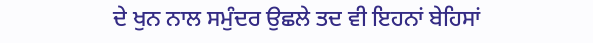ਦੇ ਖੁਨ ਨਾਲ ਸਮੁੰਦਰ ਉਛਲੇ ਤਦ ਵੀ ਇਹਨਾਂ ਬੇਹਿਸਾਂ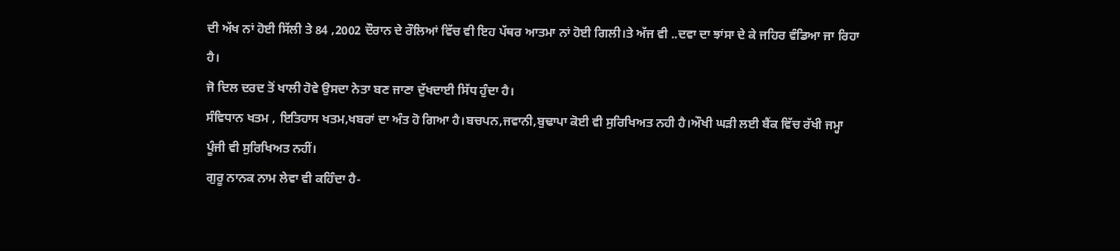ਦੀ ਅੱਖ ਨਾਂ ਹੋਈ ਸਿੱਲੀ ਤੇ 84 ,2002 ਦੌਰਾਨ ਦੇ ਰੌਲਿਆਂ ਵਿੱਚ ਵੀ ਇਹ ਪੱਥਰ ਆਤਮਾ ਨਾਂ ਹੋਈ ਗਿਲੀ।ਤੇ ਅੱਜ ਵੀ ..ਦਵਾ ਦਾ ਝਾਂਸਾ ਦੇ ਕੇ ਜਹਿਰ ਵੰਡਿਆ ਜਾ ਰਿਹਾ ਹੈ।
ਜੋ ਦਿਲ ਦਰਦ ਤੋਂ ਖਾਲੀ ਹੋਵੇ ਉਸਦਾ ਨੇਤਾ ਬਣ ਜਾਣਾ ਦੁੱਖਦਾਈ ਸਿੱਧ ਹੁੰਦਾ ਹੈ।
ਸੰਵਿਧਾਨ ਖਤਮ , ਇਤਿਹਾਸ ਖਤਮ,ਖਬਰਾਂ ਦਾ ਅੰਤ ਹੋ ਗਿਆ ਹੈ।ਬਚਪਨ,ਜਵਾਨੀ,ਬੁਢਾਪਾ ਕੋਈ ਵੀ ਸੁਰਿਖਿਅਤ ਨਹੀ ਹੈ।ਔਖੀ ਘੜੀ ਲਈ ਬੈਂਕ ਵਿੱਚ ਰੱਖੀ ਜਮ੍ਹਾ ਪੂੰਜੀ ਵੀ ਸੁਰਿਖਿਅਤ ਨਹੀਂ।
ਗੁਰੂ ਨਾਨਕ ਨਾਮ ਲੇਵਾ ਵੀ ਕਹਿੰਦਾ ਹੈ-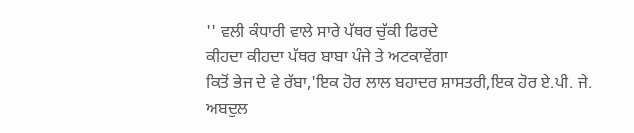'' ਵਲੀ ਕੰਧਾਰੀ ਵਾਲੇ ਸਾਰੇ ਪੱਥਰ ਚੁੱਕੀ ਫਿਰਦੇ
ਕੀਹਦਾ ਕੀਹਦਾ ਪੱਥਰ ਬਾਬਾ ਪੰਜੇ ਤੇ ਅਟਕਾਵੇਂਗਾ
ਕਿਤੋਂ ਭੇਜ ਦੇ ਵੇ ਰੱਬਾ,'ਇਕ ਹੋਰ ਲਾਲ ਬਹਾਦਰ ਸ਼ਾਸਤਰੀ,ਇਕ ਹੋਰ ਏ.ਪੀ. ਜੇ. ਅਬਦੁਲ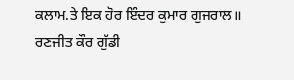ਕਲਾਮ.ਤੇ ਇਕ ਹੋਰ ਇੰਦਰ ਕੁਮਾਰ ਗੁਜਰਾਲ॥
ਰਣਜੀਤ ਕੌਰ ਗੁੱਡੀ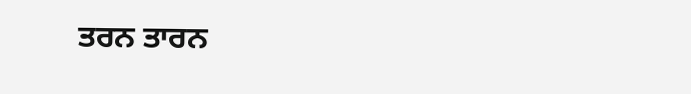ਤਰਨ ਤਾਰਨ